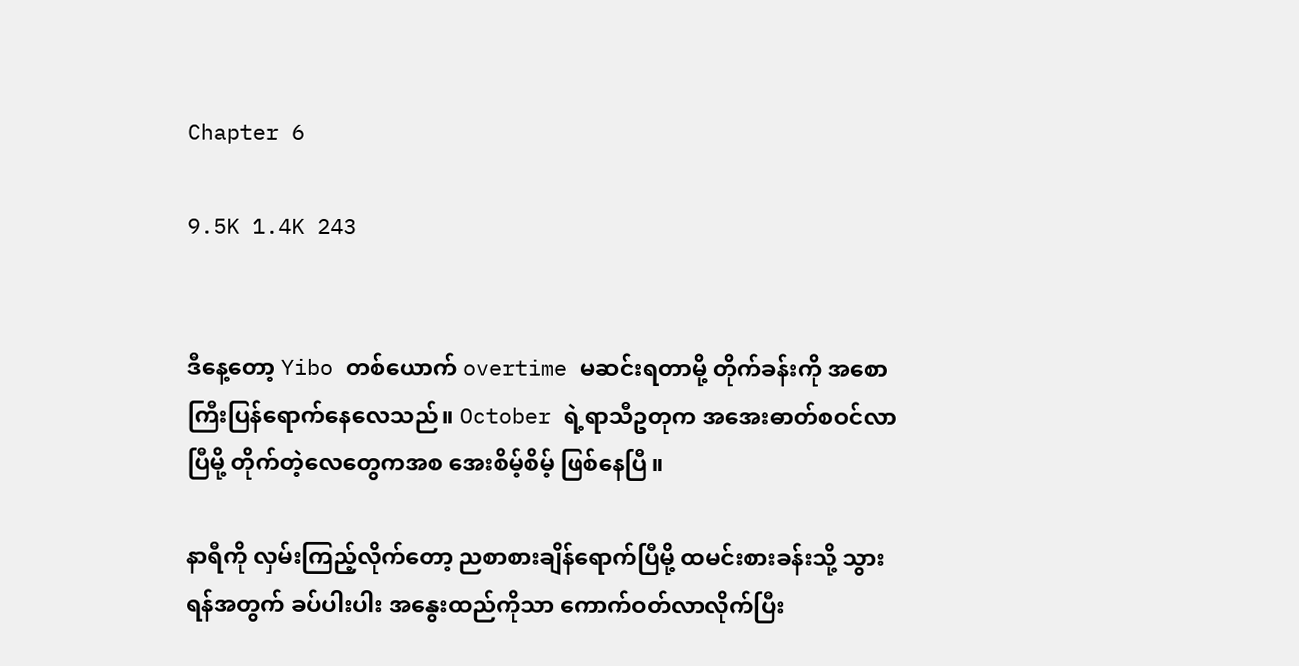Chapter 6

9.5K 1.4K 243


ဒီနေ့တော့ Yibo တစ်ယောက် overtime မဆင်းရတာမို့ တိုက်ခန်းကို အစောကြီးပြန်ရောက်နေလေသည်။ October ရဲ့ရာသီဥတုက အအေးဓာတ်စဝင်လာပြီမို့ တိုက်တဲ့လေတွေကအစ အေးစိမ့်စိမ့် ဖြစ်နေပြီ။

နာရီကို လှမ်းကြည့်လိုက်တော့ ညစာစားချိန်ရောက်ပြီမို့ ထမင်းစားခန်းသို့ သွားရန်အတွက် ခပ်ပါးပါး အနွေးထည်ကိုသာ ကောက်ဝတ်လာလိုက်ပြီး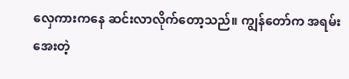လှေကားကနေ ဆင်းလာလိုက်တော့သည်။ ကျွန်တော်က အရမ်းအေးတဲ့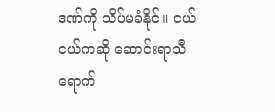ဒဏ်ကို သိပ်မခံနိုင်။ ငယ်ငယ်ကဆို ဆောင်းရာသီရောက်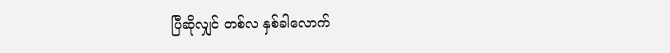ပြီဆိုလျှင် တစ်လ နှစ်ခါလောက်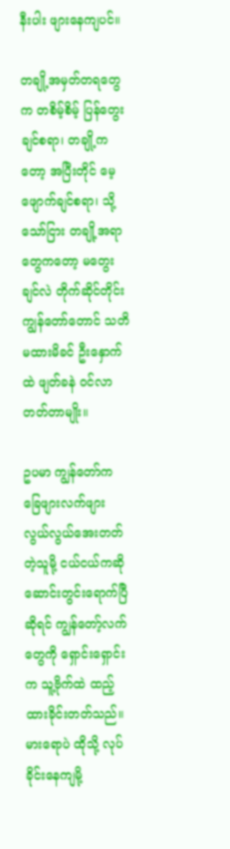နီးပါး ဖျားနေကျပင်။

တချို့အမှတ်တရတွေက တစိမ့်စိမ့် ပြန်တွေးချင်စရာ၊ တချို့ကတော့ အပြီးတိုင် မေ့ဖျောက်ချင်စရာ၊ သို့သော်ငြား တချို့အရာတွေကတော့ မတွေးချင်လဲ တိုက်ဆိုင်တိုင်း ကျွန်တော်တောင် သတိမထားမိခင် ဦးနှောက်ထဲ ဖျတ်ခနဲ ဝင်လာတတ်တာမျိုး။

ဥပမာ ကျွန်တော်က ခြေဖျားလက်ဖျား လွယ်လွယ်အေးတတ်တဲ့သူမို့ ငယ်ငယ်ကဆို ဆောင်းတွင်းရောက်ပြီဆိုရင် ကျွန်တော့်လက်တွေကို ရှောင်းရှောင်းက သူ့ဗိုက်ထဲ ထည့်ထားခိုင်းတတ်သည်။ မားရောပဲ ထိုသို့ လုပ်ခိုင်းနေကျမို့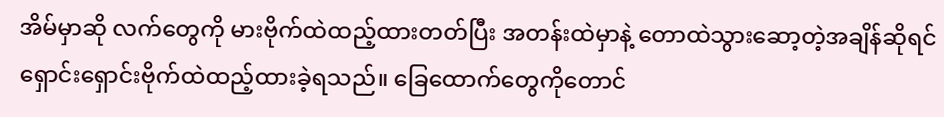အိမ်မှာဆို လက်တွေကို မားဗိုက်ထဲထည့်ထားတတ်ပြီး အတန်းထဲမှာနဲ့ တောထဲသွားဆော့တဲ့အချိန်ဆိုရင် ရှောင်းရှောင်းဗိုက်ထဲထည့်ထားခဲ့ရသည်။ ခြေထောက်တွေကိုတောင်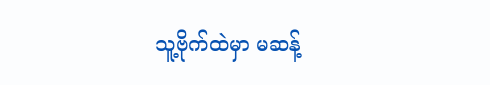သူ့ဗိုက်ထဲမှာ မဆန့်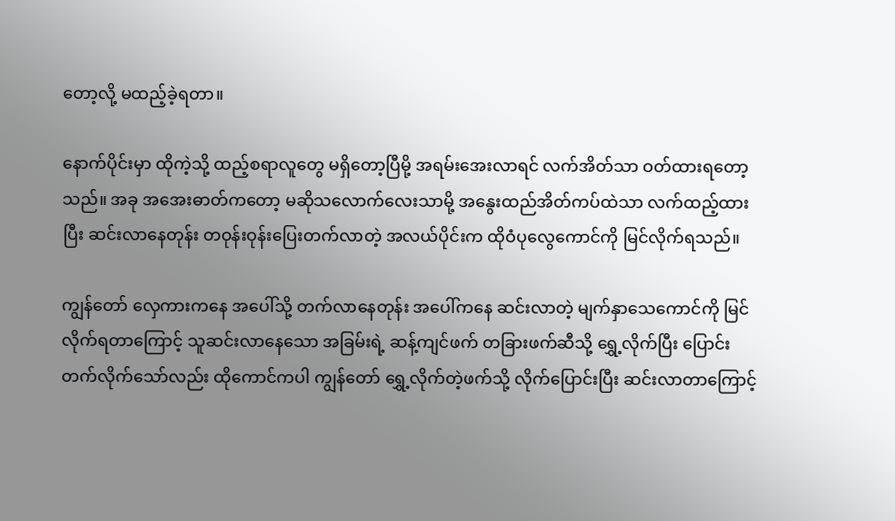တော့လို့ မထည့်ခဲ့ရတာ။

နောက်ပိုင်းမှာ ထိုကဲ့သို့ ထည့်စရာလူတွေ မရှိတော့ပြီမို့ အရမ်းအေးလာရင် လက်အိတ်သာ ဝတ်ထားရတော့သည်။ အခု အအေးဓာတ်ကတော့ မဆိုသလောက်လေးသာမို့ အနွေးထည်အိတ်ကပ်ထဲသာ လက်ထည့်ထားပြီး ဆင်းလာနေတုန်း တဝုန်းဝုန်းပြေးတက်လာတဲ့ အလယ်ပိုင်းက ထိုဝံပုလွေကောင်ကို မြင်လိုက်ရသည်။

ကျွန်တော် လှေကားကနေ အပေါ်သို့ တက်လာနေတုန်း အပေါ်ကနေ ဆင်းလာတဲ့ မျက်နှာသေကောင်ကို မြင်လိုက်ရတာကြောင့် သူဆင်းလာနေသော အခြမ်းရဲ့ ဆန့်ကျင်ဖက် တခြားဖက်ဆီသို့ ရွှေ့လိုက်ပြီး ပြောင်းတက်လိုက်သော်လည်း ထိုကောင်ကပါ ကျွန်တော် ရွှေ့လိုက်တဲ့ဖက်သို့ လိုက်ပြောင်းပြီး ဆင်းလာတာကြောင့်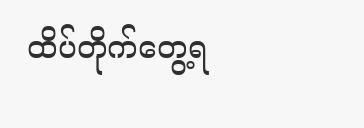ထိပ်တိုက်တွေ့ရ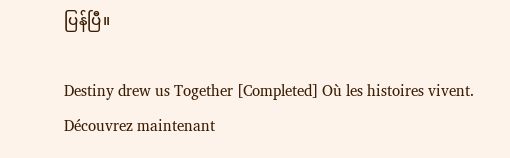ပြန်ပြီ။

Destiny drew us Together [Completed] Où les histoires vivent. Découvrez maintenant